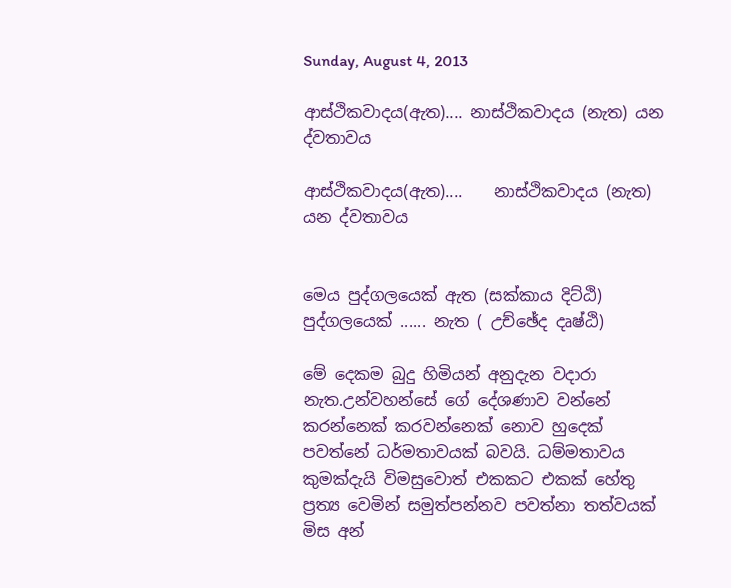Sunday, August 4, 2013

ආස්ථිකවාදය(ඇත).... නාස්ථිකවාදය (නැත) යන ද්වතාවය

ආස්ථිකවාදය(ඇත)....    නාස්ථිකවාදය (නැත) යන ද්වතාවය


මෙය පුද්ගලයෙක් ඇත (සක්කාය දිට්ඨි)
පුද්ගලයෙක් ...... නැත ( උච්ඡේද දෘෂ්ඨි)

මේ දෙකම බුදු හිමියන් අනුදැන වදාරා නැත.උන්වහන්සේ ගේ දේශණාව වන්නේ කරන්නෙක් කරවන්නෙක් නොව හුදෙක් පවත්නේ ධර්මතාවයක් බවයි. ධම්මතාවය කුමක්දැයි විමසුවොත් එකකට එකක් හේතු ප්‍රත්‍ය වෙමින් සමුත්පන්නව පවත්නා තත්වයක් මිස අන්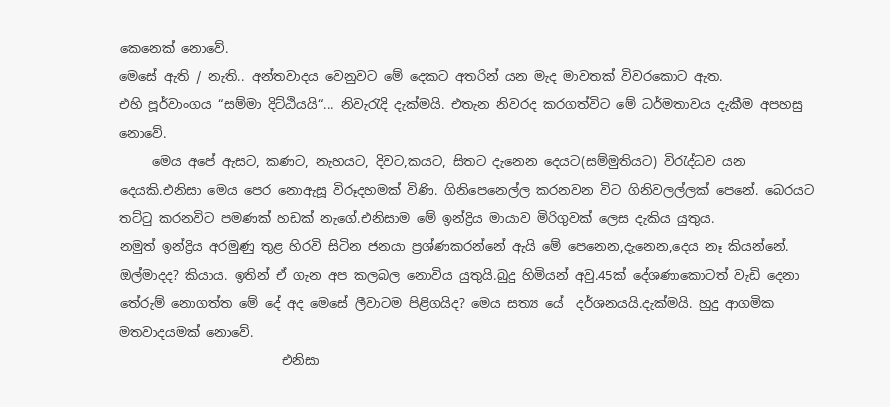කෙනෙක් නොවේ.
මෙසේ ඇති / නැති.. අන්තවාදය වෙනුවට මේ දෙකට අතරින් යන මැද මාවතක් විවරකොට ඇත.
එහි පූර්වාංගය “සම්මා දිට්ඨියයි“... නිවැරැදි දැක්මයි. එතැන නිවරද කරගත්විට මේ ධර්මතාවය දැකීම අපහසු නොවේ.
     මෙය අපේ ඇසට, කණට, නැහයට, දිවට,කයට, සිතට දැනෙන දෙයට(සම්මුතියට) විරැද්ධව යන දෙයකි.එනිසා මෙය පෙර නොඇසූ විරූදහමක් විණි. ගිනිපෙනෙල්ල කරනවන විට ගිනිවලල්ලක් පෙනේ. බෙරයට තට්ටු කරනවිට පමණක් හඩක් නැගේ.එනිසාම මේ ඉන්ද්‍රිය මායාව මිරිගුවක් ලෙස දැකිය යුතුය.
නමුත් ඉන්ද්‍රිය අරමුණු තුළ හිරවි සිටින ජනයා ප්‍රශ්ණකරන්නේ ඇයි මේ පෙනෙන,දැනෙන,දෙය නෑ කියන්නේ. ඔල්මාදද? කියාය. ඉතින් ඒ ගැන අප කලබල නොවිය යුතුයි.බුදු හිමියන් අවු.45ක් දේශණාකොටත් වැඩි දෙනා තේරුම් නොගත්ත මේ දේ අද මෙසේ ලීවාටම පිළිගයිද? මෙය සත්‍ය යේ  දර්ශනයයි.දැක්මයි. හුදු ආගමික මතවාදයමක් නොවේ.
                         එනිසා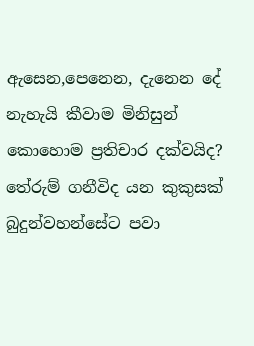ඇසෙන,පෙනෙන, දැනෙන දේ නැහැයි කීවාම මිනිසුන් කොහොම ප්‍රතිචාර දක්වයිද? තේරුම් ගනීවිද යන කුකුසක් බුදුන්වහන්සේට පවා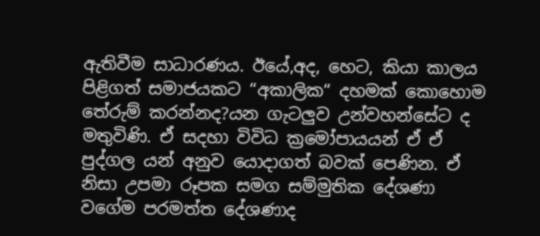ඇතිවීම සාධාරණය. ඊයේ,අද, හෙට, කියා කාලය පිළිගත් සමාජයකට “අකාලික“ දහමක් කොහොම තේරුම් කරන්නද?යන ගැටලුව උන්වහන්සේට ද  මතුවිණි. ඒ සදහා විවිධ ක්‍රමෝපායයන් ඒ ඒ පුද්ගල යන් අනුව යොදාගත් බවක් පෙණින. ඒ නිසා උපමා රූපක සමග සම්මුතික දේශණා වගේම පරමත්ත දේශණාද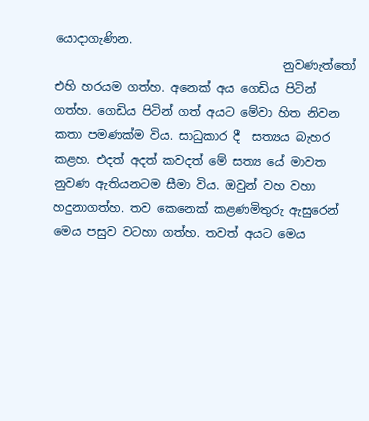යොදාගැණින.
                                      නුවණැත්තෝ එහි හරයම ගත්හ. අනෙක් අය ගෙඩිය පිටින් ගත්හ. ගෙඩිය පිටින් ගත් අයට මේවා හිත නිවන කතා පමණක්ම විය. සාධුකාර දී  සත්‍යය බැහර කළහ. එදත් අදත් කවදත් මේ සත්‍ය යේ මාවත නුවණ ඇතියනටම සීමා විය. ඔවුන් වහ වහා හදුනාගත්හ. තව කෙනෙක් කළණමිතුරු ඇසුරෙන් මෙය පසුව වටහා ගත්හ. තවත් අයට මෙය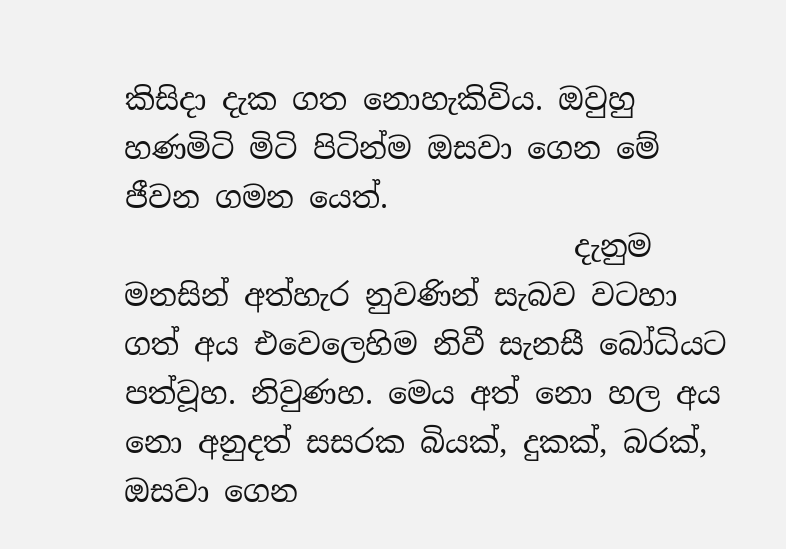කිසිදා දැක ගත නොහැකිවිය. ඔවුහු හණමිටි මිටි පිටින්ම ඔසවා ගෙන මේ ජීවන ගමන යෙත්.
                              දැනුම මනසින් අත්හැර නුවණින් සැබව වටහා ගත් අය එවෙලෙහිම නිවී සැනසී බෝධියට පත්වූහ. නිවුණහ. මෙය අත් නො හල අය නො අනුදත් සසරක බියක්, දුකක්, බරක්, ඔසවා ගෙන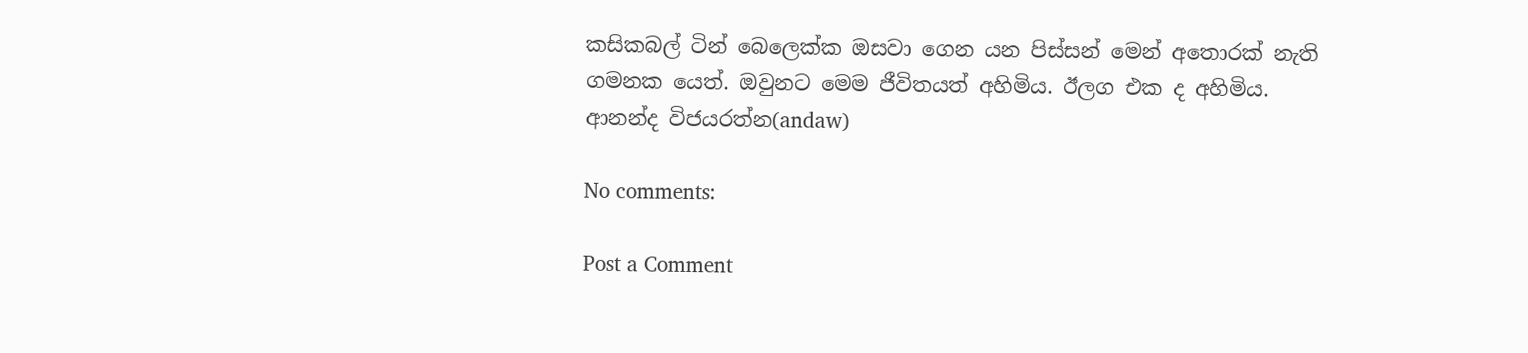කසිකබල් ටින් බෙලෙක්ක ඔසවා ගෙන යන පිස්සන් මෙන් අතොරක් නැති ගමනක යෙත්. ඔවුනට මෙම ජීවිතයත් අහිමිය. ඊලග එක ද අහිමිය.
ආනන්ද විජයරත්න(andaw)

No comments:

Post a Comment